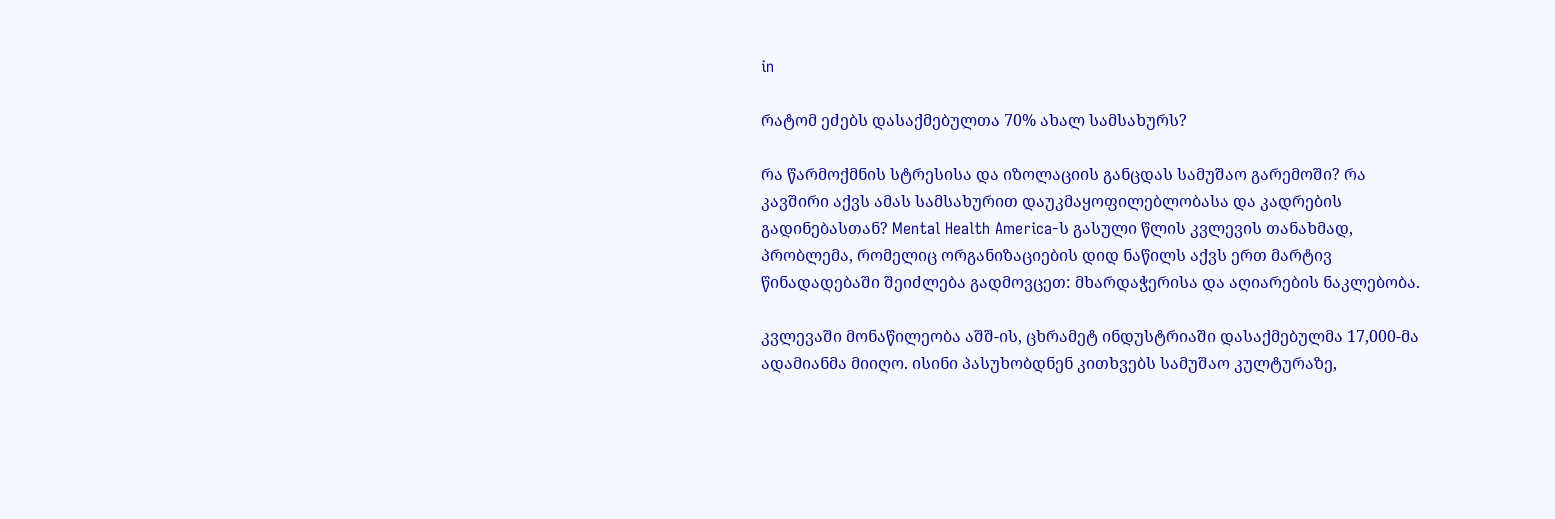in

რატომ ეძებს დასაქმებულთა 70% ახალ სამსახურს?

რა წარმოქმნის სტრესისა და იზოლაციის განცდას სამუშაო გარემოში? რა კავშირი აქვს ამას სამსახურით დაუკმაყოფილებლობასა და კადრების გადინებასთან? Mental Health America-ს გასული წლის კვლევის თანახმად, პრობლემა, რომელიც ორგანიზაციების დიდ ნაწილს აქვს ერთ მარტივ წინადადებაში შეიძლება გადმოვცეთ: მხარდაჭერისა და აღიარების ნაკლებობა.

კვლევაში მონაწილეობა აშშ-ის, ცხრამეტ ინდუსტრიაში დასაქმებულმა 17,000-მა ადამიანმა მიიღო. ისინი პასუხობდნენ კითხვებს სამუშაო კულტურაზე,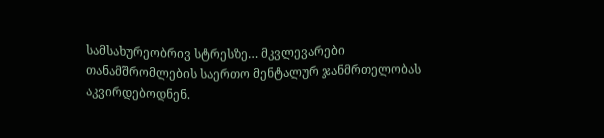სამსახურეობრივ სტრესზე… მკვლევარები თანამშრომლების საერთო მენტალურ ჯანმრთელობას აკვირდებოდნენ.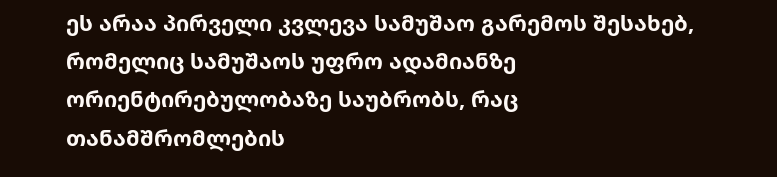ეს არაა პირველი კვლევა სამუშაო გარემოს შესახებ, რომელიც სამუშაოს უფრო ადამიანზე ორიენტირებულობაზე საუბრობს, რაც თანამშრომლების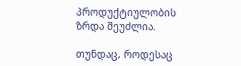პროდუქტიულობის ზრდა შეუძლია.

თუნდაც, როდესაც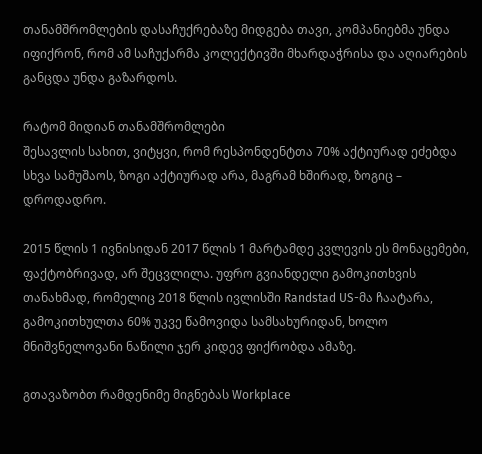თანამშრომლების დასაჩუქრებაზე მიდგება თავი, კომპანიებმა უნდა იფიქრონ, რომ ამ საჩუქარმა კოლექტივში მხარდაჭრისა და აღიარების განცდა უნდა გაზარდოს.

რატომ მიდიან თანამშრომლები
შესავლის სახით, ვიტყვი, რომ რესპონდენტთა 70% აქტიურად ეძებდა სხვა სამუშაოს, ზოგი აქტიურად არა, მაგრამ ხშირად, ზოგიც – დროდადრო.

2015 წლის 1 ივნისიდან 2017 წლის 1 მარტამდე კვლევის ეს მონაცემები, ფაქტობრივად, არ შეცვლილა. უფრო გვიანდელი გამოკითხვის თანახმად, რომელიც 2018 წლის ივლისში Randstad US-მა ჩაატარა, გამოკითხულთა 60% უკვე წამოვიდა სამსახურიდან, ხოლო მნიშვნელოვანი ნაწილი ჯერ კიდევ ფიქრობდა ამაზე.

გთავაზობთ რამდენიმე მიგნებას Workplace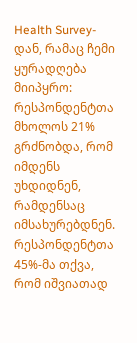Health Survey-დან, რამაც ჩემი ყურადღება მიიპყრო:
რესპონდენტთა მხოლოს 21% გრძნობდა, რომ იმდენს უხდიდნენ, რამდენსაც იმსახურებდნენ.
რესპონდენტთა 45%-მა თქვა, რომ იშვიათად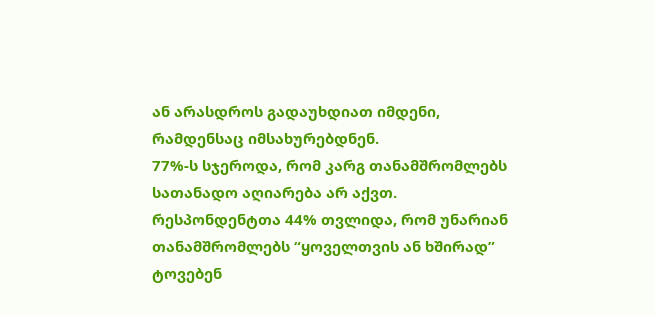ან არასდროს გადაუხდიათ იმდენი, რამდენსაც იმსახურებდნენ.
77%-ს სჯეროდა, რომ კარგ თანამშრომლებს სათანადო აღიარება არ აქვთ.
რესპონდენტთა 44% თვლიდა, რომ უნარიან თანამშრომლებს “ყოველთვის ან ხშირად” ტოვებენ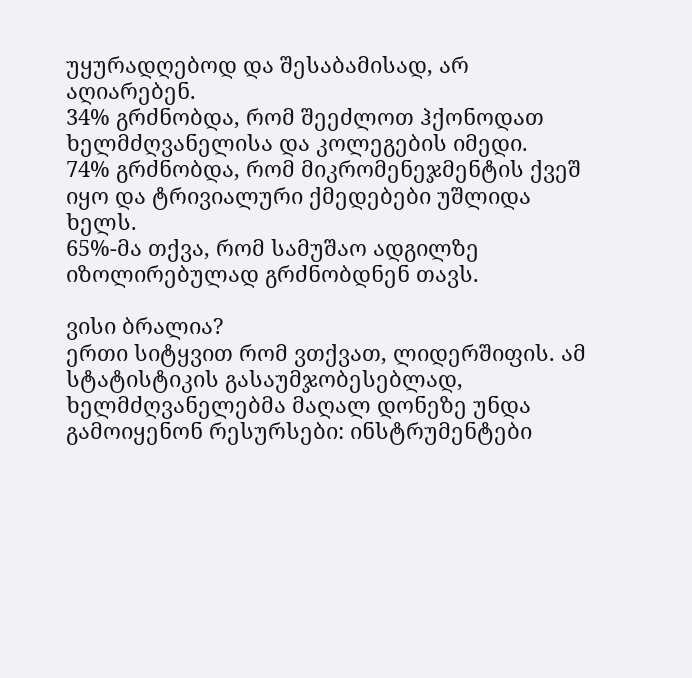უყურადღებოდ და შესაბამისად, არ აღიარებენ.
34% გრძნობდა, რომ შეეძლოთ ჰქონოდათ ხელმძღვანელისა და კოლეგების იმედი.
74% გრძნობდა, რომ მიკრომენეჯმენტის ქვეშ იყო და ტრივიალური ქმედებები უშლიდა ხელს.
65%-მა თქვა, რომ სამუშაო ადგილზე იზოლირებულად გრძნობდნენ თავს.

ვისი ბრალია?
ერთი სიტყვით რომ ვთქვათ, ლიდერშიფის. ამ სტატისტიკის გასაუმჯობესებლად, ხელმძღვანელებმა მაღალ დონეზე უნდა გამოიყენონ რესურსები: ინსტრუმენტები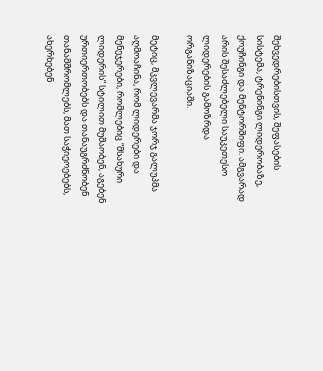შეხვედრებისთვის, შეფასების სისტემა, ტრენინგი ლიდერობაზე, ქოუჩინგი და მენტორშიფი. ამგვარად არის შესაძლებელი საუკეთესო ლიდერების გამოზრდა ორგანიზაციაში.

მეტიც, მკვლევარმა ჯორჯ გალუპმა აღმოაჩინა, რომ ლიდერები და მენეჯერები, რომლებიც “მსახური ლიდერის” სტილით მუშაობენ, აგებენ ურთიერთობებს და თანაუგრძნობენ თანამშრომლებს, მათ საჭიეოებებს, ახერხებენ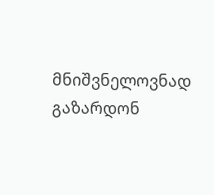მნიშვნელოვნად გაზარდონ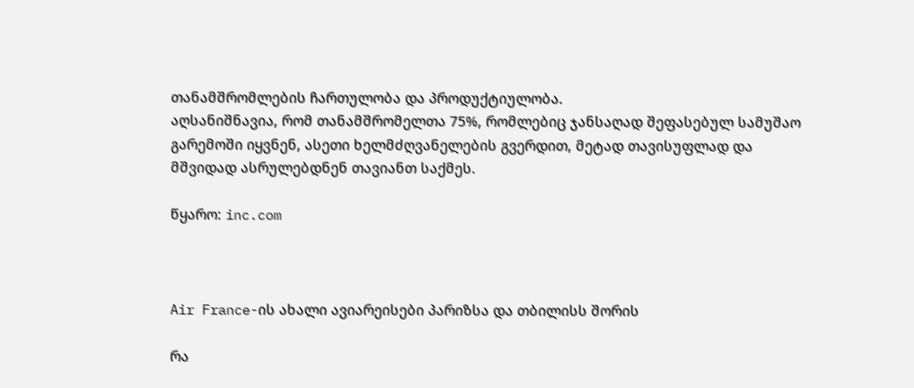თანამშრომლების ჩართულობა და პროდუქტიულობა.
აღსანიშნავია, რომ თანამშრომელთა 75%, რომლებიც ჯანსაღად შეფასებულ სამუშაო გარემოში იყვნენ, ასეთი ხელმძღვანელების გვერდით, მეტად თავისუფლად და მშვიდად ასრულებდნენ თავიანთ საქმეს.

წყარო: inc.com



Air France-ის ახალი ავიარეისები პარიზსა და თბილისს შორის

რა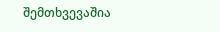შემთხვევაშია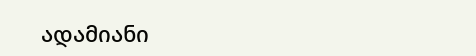ადამიანი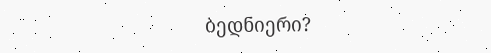ბედნიერი?